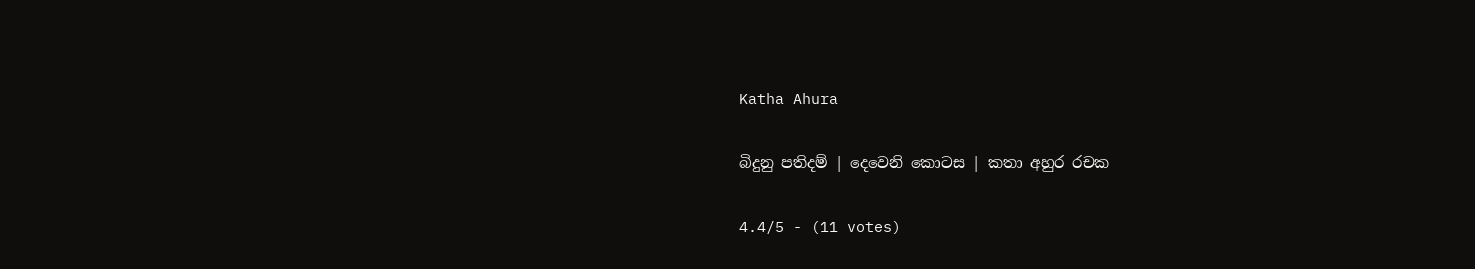Katha Ahura

බිදුනු පතිදම් | දෙවෙනි කොටස | කතා අහුර රචක

4.4/5 - (11 votes)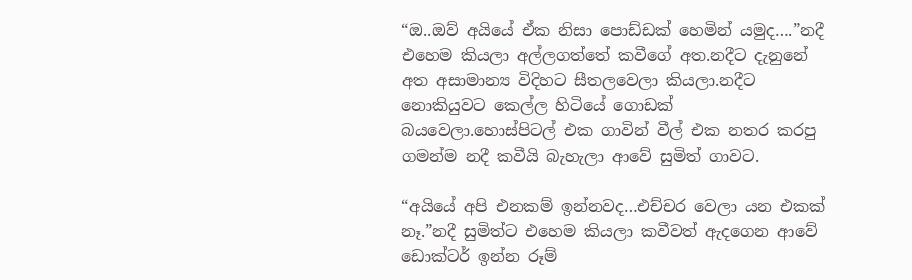“ඔ..ඔව් අයියේ ඒක නිසා පොඩ්ඩක් හෙමින් යමුද….”නදී එහෙම කියලා අල්ලගත්තේ කවීගේ අත.නදීට දැනුනේ අත අසාමාන්‍ය විදිහට සීතලවෙලා කියලා.නදීට නොකියුවට කෙල්ල හිටියේ ගොඩක් බයවෙලා.හොස්පිටල් එක ගාවින් වීල් එක නතර කරපු ගමන්ම නදී කවීයි බැහැලා ආවේ සුමිත් ගාවට.

“අයියේ අපි එනකම් ඉන්නවද…එච්චර වෙලා යන එකක් නෑ.”නදී සුමිත්ට එහෙම කියලා කවීවත් ඇදගෙන ආවේ ඩොක්ටර් ඉන්න රූම්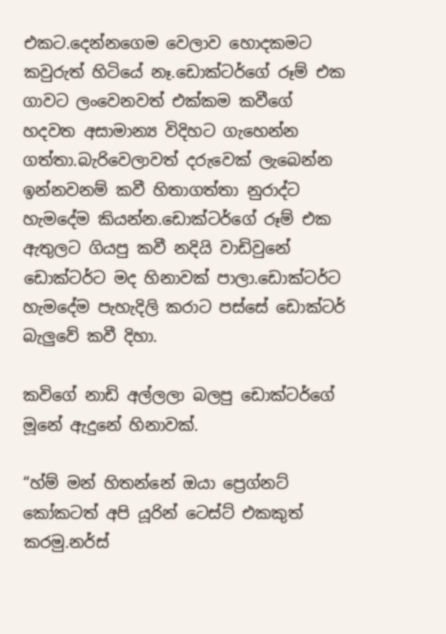එකට.දෙන්නගෙම වෙලාව හොදකමට කවුරුත් හිටියේ නෑ.ඩොක්ටර්ගේ රූම් එක ගාවට ලංවෙනවත් එක්කම කවීගේ හදවත අසාමාන්‍ය විදිහට ගැහෙන්න ගත්තා.බැරිවෙලාවත් දරුවෙක් ලැබෙන්න ඉන්නවනම් කවී හිතාගත්තා නුරාද්ට හැමදේම කියන්න.ඩොක්ටර්ගේ රූම් එක ඇතුලට ගියපු කවී නදියි වාඩිවුනේ ඩොක්ටර්ට මද හිනාවක් පාලා.ඩොක්ටර්ට හැමදේම පැහැදිලි කරාට පස්සේ ඩොක්ටර් බැලුවේ කවී දිහා.

කවිගේ නාඩි අල්ලලා බලපු ඩොක්ටර්ගේ මූනේ ඇදුනේ හිනාවක්.

“හ්ම් මන් හිතන්නේ ඔයා ප්‍රෙග්නට් කෝකටත් අපි යූරින් ටෙස්ට් එකකුත් කරමු.නර්ස්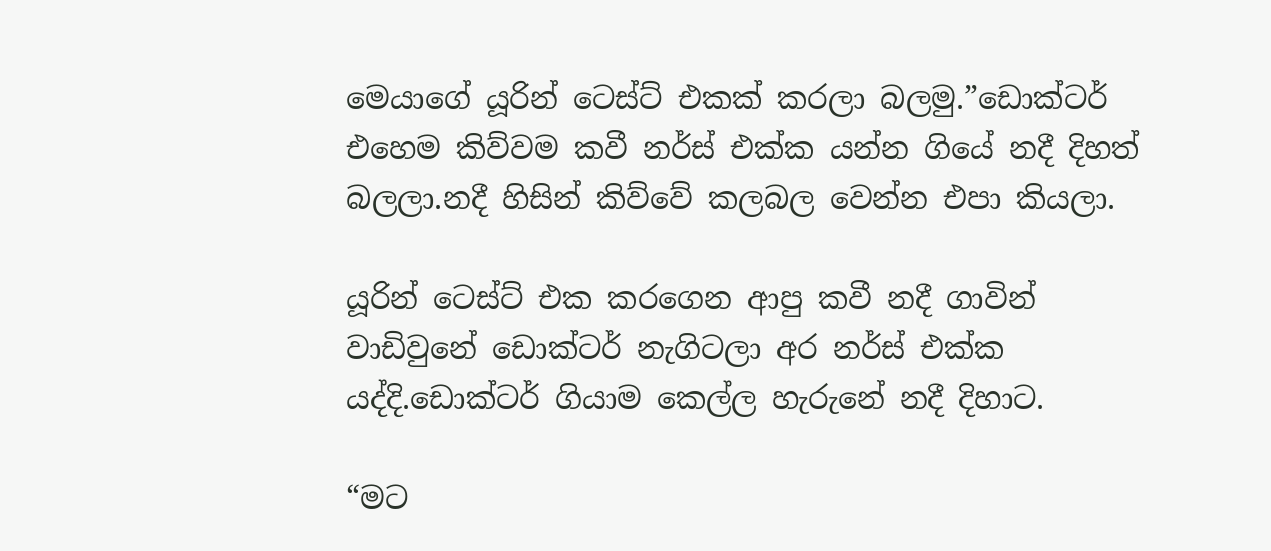මෙයාගේ යූරින් ටෙස්ට් එකක් කරලා බලමු.”ඩොක්ටර් එහෙම කිව්වම කවී නර්ස් එක්ක යන්න ගියේ නදී දිහත් බලලා.නදී හිසින් කිව්වේ කලබල වෙන්න එපා කියලා.

යූරින් ටෙස්ට් එක කරගෙන ආපු කවී නදී ගාවින් වාඩිවුනේ ඩොක්ටර් නැගිටලා අර නර්ස් එක්ක යද්දි.ඩොක්ටර් ගියාම කෙල්ල හැරුනේ නදී දිහාට.

“මට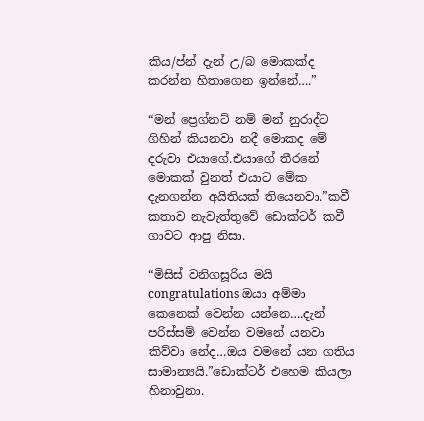කිය/ප්න් දැන් උ/බ මොකක්ද කරන්න හිතාගෙන ඉන්නේ….”

“මන් ප්‍රෙග්නට් නම් මන් නුරාද්ට ගිහින් කියනවා නදී මොකද මේ දරුවා එයාගේ.එයාගේ තීරනේ මොකක් වුනත් එයාට මේක දැනගන්න අයිතියක් තියෙනවා.”කවී කතාව නැවැත්තුවේ ඩොක්ටර් කවී ගාවට ආපු නිසා.

“මිසිස් වනිගසූරිය මයි congratulations ඔයා අම්මා කෙනෙක් වෙන්න යන්නෙ….දැන් පරිස්සම් වෙන්න වමනේ යනවා කිව්වා නේද…ඔය වමනේ යන ගතිය සාමාන්‍යයි.”ඩොක්ටර් එහෙම කියලා හිනාවුනා.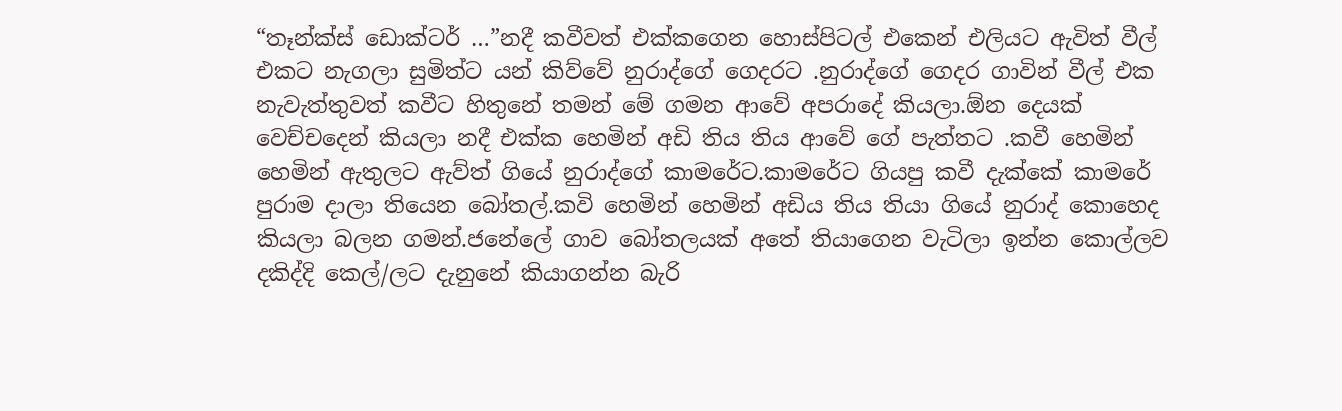“තෑන්ක්ස් ඩොක්ටර් …”නදී කවීවත් එක්කගෙන හොස්පිටල් එකෙන් එලියට ඇවිත් වීල් එකට නැගලා සුමිත්ට යන් කිව්වේ නුරාද්ගේ ගෙදරට .නුරාද්ගේ ගෙදර ගාවින් වීල් එක නැවැත්තුවත් කවීට හිතුනේ තමන් මේ ගමන ආවේ අපරාදේ කියලා.ඕන දෙයක් වෙච්චදෙන් කියලා නදී එක්ක හෙමින් අඩි තිය තිය ආවේ ගේ පැත්තට .කවී හෙමින් හෙමින් ඇතුලට ඇව්ත් ගියේ නුරාද්ගේ කාමරේට.කාමරේට ගියපු කවී දැක්කේ කාමරේ පුරාම දාලා තියෙන බෝතල්.කවි හෙමින් හෙමින් අඩිය තිය තියා ගියේ නුරාද් කොහෙද කියලා බලන ගමන්.ජනේලේ ගාව බෝතලයක් අතේ තියාගෙන වැටිලා ඉන්න කොල්ලව දකිද්දි කෙල්/ලට දැනුනේ කියාගන්න බැරි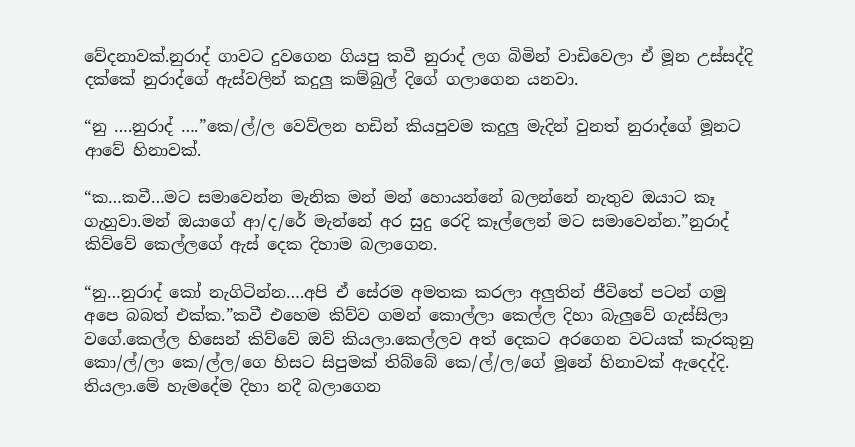වේදනාවක්.නුරාද් ගාවට දුවගෙන ගියපු කවී නුරාද් ලග බිමින් වාඩිවෙලා ඒ මූන උස්සද්දි දක්කේ නුරාද්ගේ ඇස්වලින් කදුලු කම්බුල් දිගේ ගලාගෙන යනවා.

“නු ….නුරාද් ….”කෙ/ල්/ල වෙව්ලන හඩින් කියපුවම කදුලු මැදින් වුනත් නුරාද්ගේ මූනට ආවේ හිනාවක්.

“ක…කවී…මට සමාවෙන්න මැනික මන් මන් හොයන්නේ බලන්නේ නැතුව ඔයාට කෑ ගැහුවා.මන් ඔයාගේ ආ/ද/රේ මැන්නේ අර සුදු රෙදි කෑල්ලෙන් මට සමාවෙන්න.”නුරාද් කිව්වේ කෙල්ලගේ ඇස් දෙක දිහාම බලාගෙන.

“නු…නුරාද් කෝ නැගිටින්න….අපි ඒ සේරම අමතක කරලා අලුතින් ජීවිතේ පටන් ගමු අපෙ බබත් එක්ක.”කවී එහෙම කිව්ව ගමන් කොල්ලා කෙල්ල දිහා බැලුවේ ගැස්සිලා වගේ.කෙල්ල හිසෙන් කිව්වේ ඔව් කියලා.කෙල්ලව අත් දෙකට අරගෙන වටයක් කැරකුනු කො/ල්/ලා කෙ/ල්ල/ගෙ හිසට සිපුමක් තිබ්බේ කෙ/ල්/ල/ගේ මූනේ හිනාවක් ඇදෙද්දි. තියලා.මේ හැමදේම දිහා නදී බලාගෙන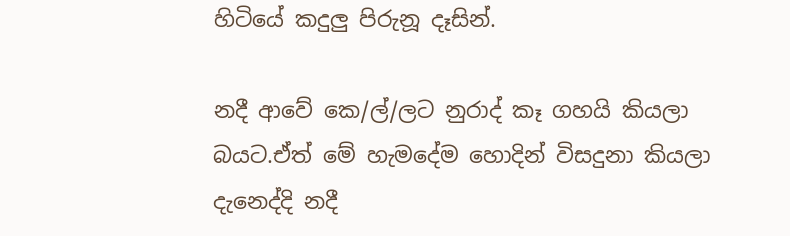හිටියේ කදුලු පිරුනූ දෑසින්.

නදී ආවේ කෙ/ල්/ලට නුරාද් කෑ ගහයි කියලා බයට.ඒත් මේ හැමදේම හොදින් විසදුනා කියලා දැනෙද්දි නදී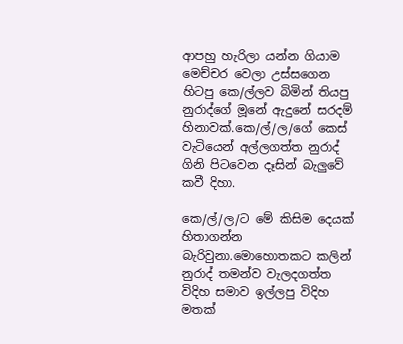ආපහු හැරිලා යන්න ගියාම මෙච්චර වෙලා උස්සගෙන හිටපු කෙ/ල්ලව බිමින් තියපු නුරාද්ගේ මූනේ ඇදුනේ සරදම් හිනාවක්.කෙ/ල්/ල/ගේ කෙස් වැටියෙන් අල්ලගත්ත නුරාද් ගිනි පිටවෙන දෑසින් බැලුවේ කවී දිහා.

කෙ/ල්/ල/ට මේ කිසිම දෙයක් හිතාගන්න බැරිවුනා.මොහොතකට කලින් නුරාද් තමන්ව වැලදගත්ත විදිහ සමාව ඉල්ලපු විදිහ මතක්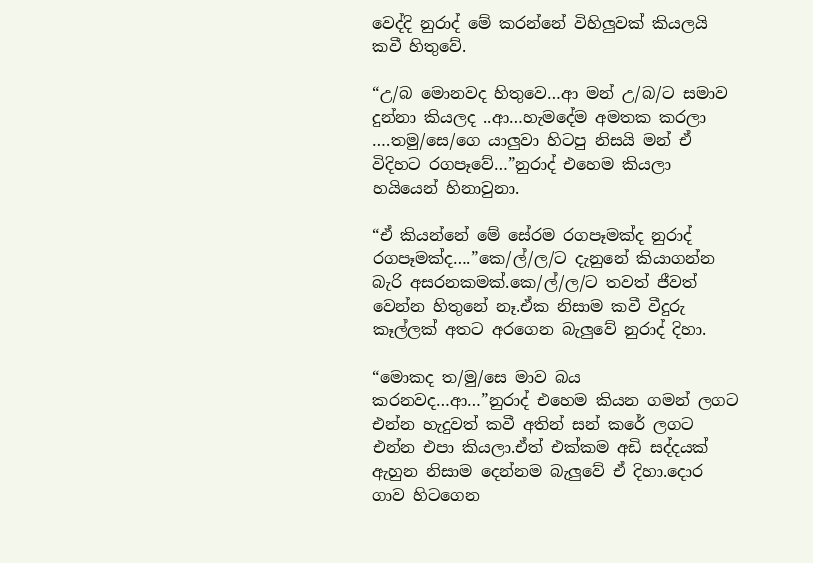වෙද්දි නුරාද් මේ කරන්නේ විහිලුවක් කියලයි කවී හිතුවේ.

“උ/බ මොනවද හිතුවෙ…ආ මන් උ/බ/ට සමාව දුන්නා කියලද ..ආ…හැමදේම අමතක කරලා ….තමු/සෙ/ගෙ යාලුවා හිටපු නිසයි මන් ඒ විදිහට රගපෑවේ…”නුරාද් එහෙම කියලා හයියෙන් හිනාවුනා.

“ඒ කියන්නේ මේ සේරම රගපෑමක්ද නුරාද් රගපෑමක්ද….”කෙ/ල්/ල/ට දැනුනේ කියාගන්න බැරි අසරනකමක්.කෙ/ල්/ල/ට තවත් ජීවත් වෙන්න හිතුනේ නෑ.ඒක නිසාම කවී වීදුරු කෑල්ලක් අතට අරගෙන බැලුවේ නුරාද් දිහා.

“මොකද ත/මු/සෙ මාව බය කරනවද…ආ…”නුරාද් එහෙම කියන ගමන් ලගට එන්න හැදුවත් කවී අතින් සන් කරේ ලගට එන්න එපා කියලා.ඒත් එක්කම අඩි සද්දයක් ඇහුන නිසාම දෙන්නම බැලුවේ ඒ දිහා.දොර ගාව හිටගෙන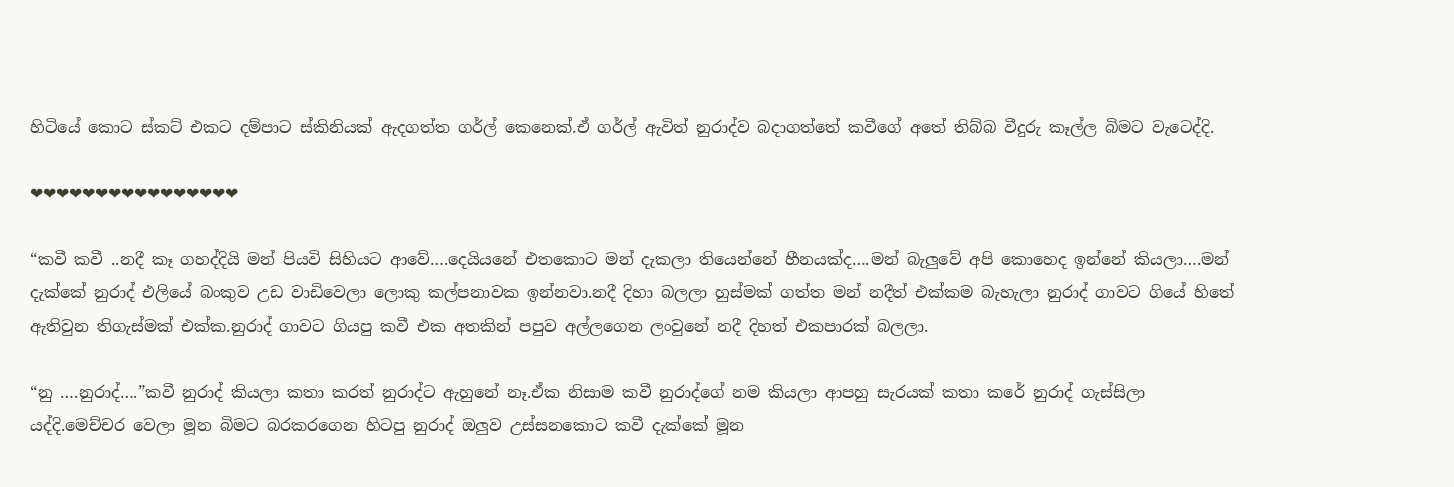හිටියේ කොට ස්කට් එකට දම්පාට ස්කිනියක් ඇදගත්ත ගර්ල් කෙනෙක්.ඒ ගර්ල් ඇවිත් නුරාද්ව බදාගත්තේ කවීගේ අතේ තිබ්බ වීදුරු කෑල්ල බිමට වැටෙද්දි.

❤❤❤❤❤❤❤❤❤❤❤❤❤❤❤❤

“කවී කවී ..නදී කෑ ගහද්දියි මන් පියවි සිහියට ආවේ….දෙයියනේ එතකොට මන් දැකලා තියෙන්නේ හීනයක්ද….මන් බැලුවේ අපි කොහෙද ඉන්නේ කියලා….මන් දැක්කේ නුරාද් එලියේ බංකුව උඩ වාඩිවෙලා ලොකු කල්පනාවක ඉන්නවා.නදී දිහා බලලා හුස්මක් ගත්ත මන් නදීත් එක්කම බැහැලා නුරාද් ගාවට ගියේ හිතේ ඇතිවුන තිගැස්මක් එක්ක.නුරාද් ගාවට ගියපු කවී එක අතකින් පපුව අල්ලගෙන ලංවුනේ නදී දිහත් එකපාරක් බලලා.

“නු ….නුරාද්….”කවී නුරාද් කියලා කතා කරත් නුරාද්ට ඇහුනේ නෑ.ඒක නිසාම කවී නුරාද්ගේ නම කියලා ආපහු සැරයක් කතා කරේ නුරාද් ගැස්සිලා යද්දි.මෙච්චර වෙලා මූන බිමට බරකරගෙන හිටපු නුරාද් ඔලුව උස්සනකොට කවී දැක්කේ මූන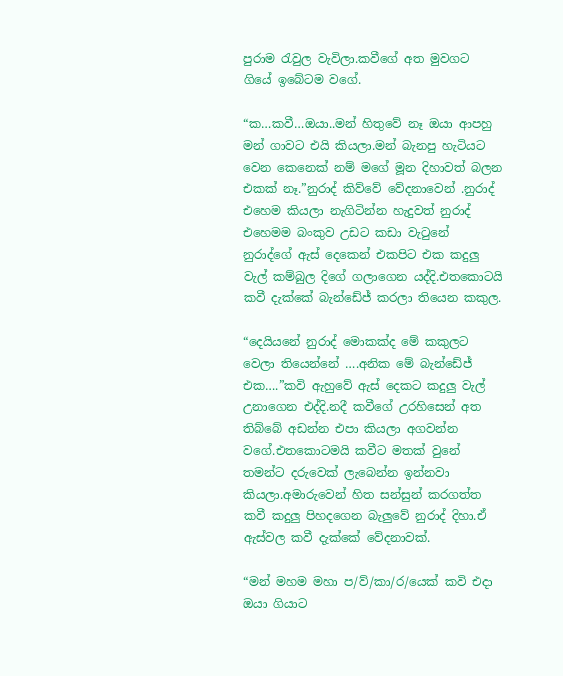පුරාම රැවුල වැවිලා.කවීගේ අත මුවගට ගියේ ඉබේටම වගේ.

“ක…කවී…ඔයා..මන් හිතුවේ නෑ ඔයා ආපහු මන් ගාවට එයි කියලා.මන් බැනපු හැටියට වෙන කෙනෙක් නම් මගේ මූන දිහාවත් බලන එකක් නෑ.”නුරාද් කිව්වේ වේදනාවෙන් .නුරාද් එහෙම කියලා නැගිටින්න හැදුවත් නුරාද් එහෙමම බංකුව උඩට කඩා වැටුනේ නුරාද්ගේ ඇස් දෙකෙන් එකපිට එක කදුලු වැල් කම්බුල දිගේ ගලාගෙන යද්දි.එතකොටයි කවී දැක්කේ බැන්ඩේජ් කරලා තියෙන කකුල.

“දෙයියනේ නුරාද් මොකක්ද මේ කකුලට වෙලා තියෙන්නේ ….අනික මේ බැන්ඩේජ් එක….”කවි ඇහුවේ ඇස් දෙකට කදුලු වැල් උනාගෙන එද්දි.නදී කවීගේ උරහිසෙන් අත තිබ්බේ අඩන්න එපා කියලා අගවන්න වගේ.එතකොටමයි කවීට මතක් වුනේ තමන්ට දරුවෙක් ලැබෙන්න ඉන්නවා කියලා.අමාරුවෙන් හිත සන්සුන් කරගත්ත කවී කදුලු පිහදගෙන බැලුවේ නුරාද් දිහා.ඒ ඇස්වල කවී දැක්කේ වේදනාවක්.

“මන් මහම මහා ප/ව්/කා/ර/යෙක් කවි එදා ඔයා ගියාට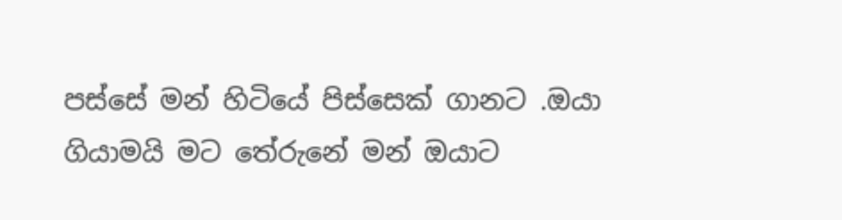පස්සේ මන් හිටියේ පිස්සෙක් ගානට .ඔයා ගියාමයි මට තේරුනේ මන් ඔයාට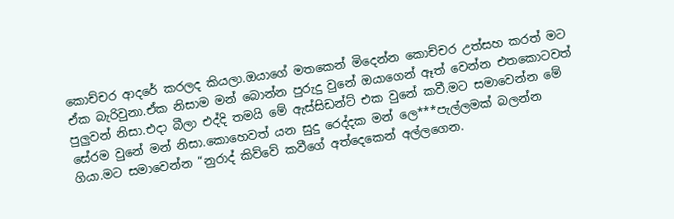කොච්චර ආදරේ කරලද කියලා.ඔයාගේ මතකෙන් මිදෙන්න කොච්චර උත්සහ කරත් මට ඒක බැරිවුනා.ඒක නිසාම මන් බොන්න පුරුදු වුනේ ඔයාගෙන් ඈත් වෙන්න එතකොටවත් පුලුවන් නිසා.එදා බීලා එද්දි තමයි මේ ඇස්සිඩන්ට් එක වුනේ කවී.මට සමාවෙන්න මේ සේරම වුනේ මන් නිසා.කොහෙවත් යන සුදු රෙද්දක මන් ලෙ***පැල්ලමක් බලන්න ගියා.මට සමාවෙන්න “නුරාද් කිව්වේ කවීගේ අත්දෙකෙන් අල්ලගෙන.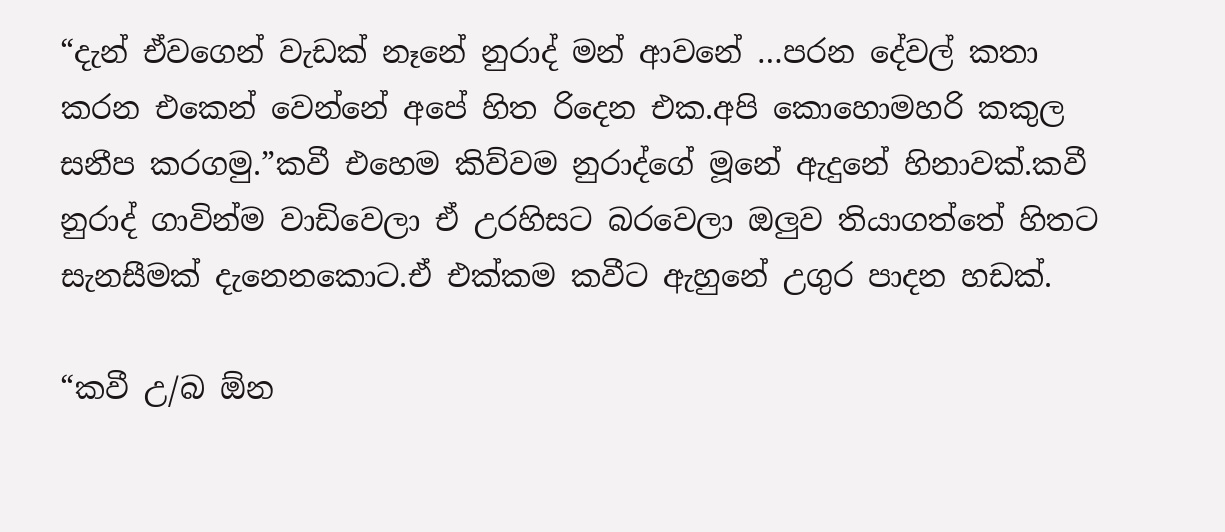“දැන් ඒවගෙන් වැඩක් නෑනේ නුරාද් මන් ආවනේ …පරන දේවල් කතා කරන එකෙන් වෙන්නේ අපේ හිත රිදෙන එක.අපි කොහොමහරි කකුල සනීප කරගමු.”කවී එහෙම කිව්වම නුරාද්ගේ මූනේ ඇදුනේ හිනාවක්.කවී නුරාද් ගාවින්ම වාඩිවෙලා ඒ උරහිසට බරවෙලා ඔලුව තියාගත්තේ හිතට සැනසීමක් දැනෙනකොට.ඒ එක්කම කවීට ඇහුනේ උගුර පාදන හඩක්.

“කවී උ/බ ඕන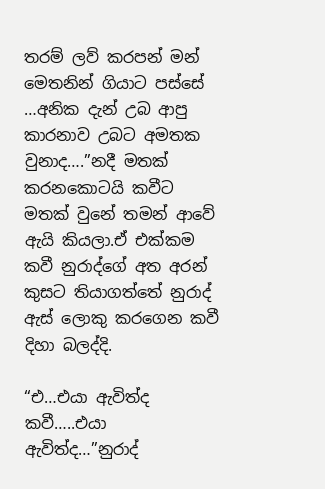තරම් ලව් කරපන් මන් මෙතනින් ගියාට පස්සේ …අනික දැන් උබ ආපු කාරනාව උබට අමතක වුනාද….”නදී මතක් කරනකොටයි කවීට මතක් වුනේ තමන් ආවේ ඇයි කියලා.ඒ එක්කම කවී නුරාද්ගේ අත අරන් කුසට තියාගත්තේ නුරාද් ඇස් ලොකු කරගෙන කවී දිහා බලද්දි.

“එ…එයා ඇවිත්ද කවී…..එයා ඇවිත්ද…”නුරාද්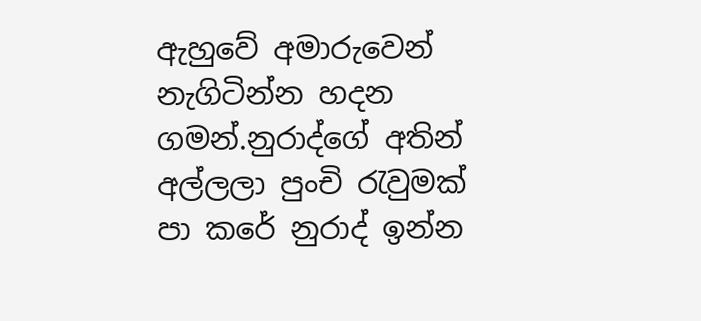ඇහුවේ අමාරුවෙන් නැගිටින්න හදන ගමන්.නුරාද්ගේ අතින් අල්ලලා පුංචි රැවුමක් පා කරේ නුරාද් ඉන්න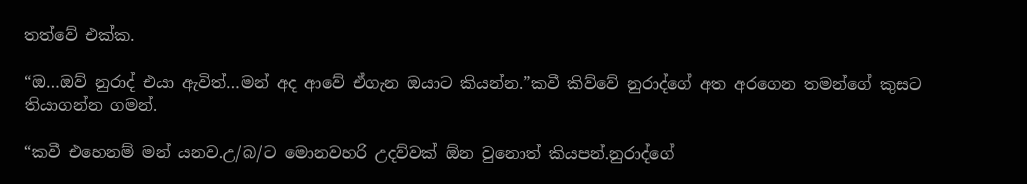තත්වේ එක්ක.

“ඔ…ඔව් නුරාද් එයා ඇවිත්…මන් අද ආවේ ඒගැන ඔයාට කියන්න.”කවී කිව්වේ නුරාද්ගේ අත අරගෙන තමන්ගේ කුසට තියාගන්න ගමන්.

“කවී එහෙනම් මන් යනව.උ/බ/ට මොනවහරි උදව්වක් ඕන වුනොත් කියපන්.නුරාද්ගේ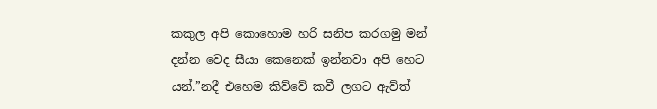කකුල අපි කොහොම හරි සනිප කරගමු මන් දන්න වෙද සීයා කෙනෙක් ඉන්නවා අපි හෙට යන්.”නදී එහෙම කිව්වේ කවී ලගට ඇව්ත්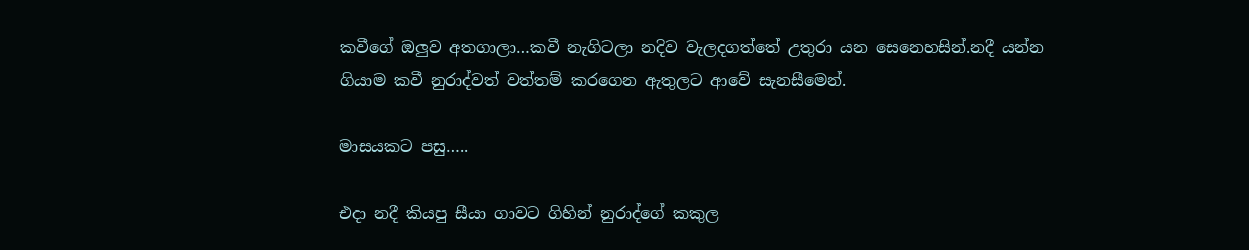කවීගේ ඔලුව අතගාලා…කවී නැගිටලා නදිව වැලදගත්තේ උතුරා යන සෙනෙහසින්.නදී යන්න ගියාම කවී නුරාද්වත් වත්තම් කරගෙන ඇතුලට ආවේ සැනසීමෙන්.

මාසයකට පසු…..

එදා නදී කියපු සීයා ගාවට ගිහින් නුරාද්ගේ කකුල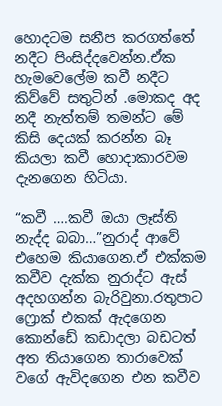හොදටම සනීප කරගත්තේ නදීට පිංසිද්දවෙන්න.ඒක හැමවෙලේම කවී නදීට කිව්වේ සතුටින් .මොකද අද නදී නැත්තම් තමන්ට මේ කිසි දෙයක් කරන්න බෑ කියලා කවී හොදාකාරවම දැනගෙන හිටියා.

“කවී ….කවී ඔයා ලෑස්ති නැද්ද බබා…”නුරාද් ආවේ එහෙම කියාගෙන.ඒ එක්කම කවීව දැක්ක නුරාද්ට ඇස් අදහගන්න බැරිවුනා.රතුපාට ෆ්‍රොක් එකක් ඇදගෙන කොන්ඩේ කඩාදලා බඩටත් අත තියාගෙන තාරාවෙක් වගේ ඇවිදගෙන එන කවීව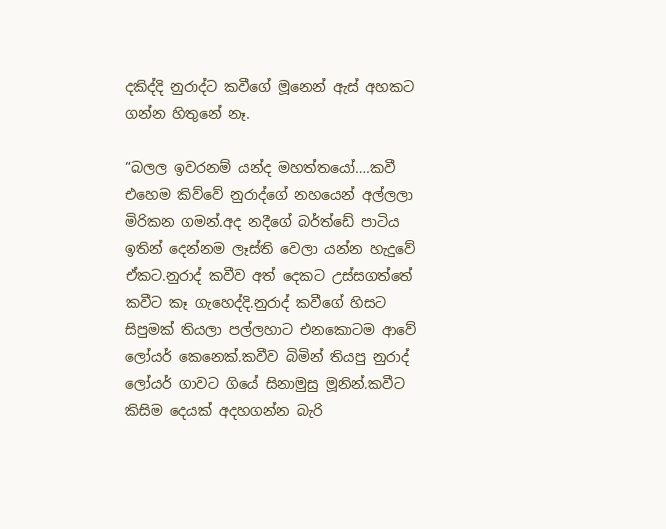දකිද්දි නුරාද්ට කවීගේ මූනෙන් ඇස් අහකට ගන්න හිතුනේ නෑ.

“බලල ඉවරනම් යන්ද මහත්තයෝ….කවී එහෙම කිව්වේ නුරාද්ගේ නහයෙන් අල්ලලා මිරිකන ගමන්.අද නදීගේ බර්ත්ඩේ පාටිය ඉතින් දෙන්නම ලෑස්ති වෙලා යන්න හැදුවේ ඒකට.නුරාද් කවීව අත් දෙකට උස්සගත්තේ කවීට කෑ ගැහෙද්දි.නුරාද් කවීගේ හිසට සිපුමක් තියලා පල්ලහාට එනකොටම ආවේ ලෝයර් කෙනෙක්.කවීව බිමින් තියපු නුරාද් ලෝයර් ගාවට ගියේ සිනාමුසු මූනින්.කවීට කිසිම දෙයක් අදහගන්න බැරි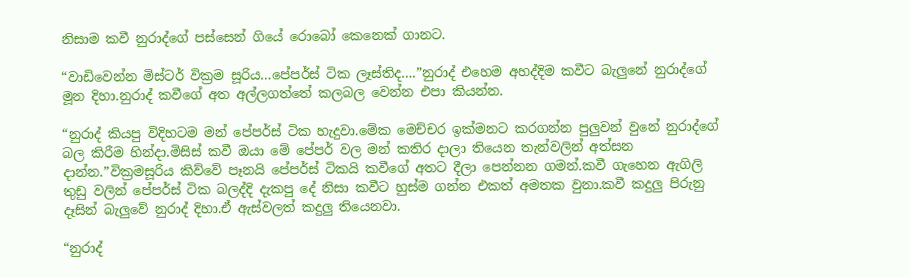නිසාම කවී නුරාද්ගේ පස්සෙන් ගියේ රොබෝ කෙනෙක් ගානට.

“වාඩිවෙන්න මිස්ටර් වික්‍රම සූරිය…පේපර්ස් ටික ලෑස්තිද….”නුරාද් එහෙම අහද්දිම කවීට බැලුනේ නුරාද්ගේ මූන දිහා.නුරාද් කවීගේ අත අල්ලගත්තේ කලබල වෙන්න එපා කියන්න.

“නුරාද් කියපු විදිහටම මන් පේපර්ස් ටික හැදුවා.මේක මෙච්චර ඉක්මනට කරගන්න පුලුවන් වුනේ නුරාද්ගේ බල කිරීම හින්දා.මිසිස් කවී ඔයා මේ පේපර් වල මන් කතිර දාලා තියෙන තැන්වලින් අත්සන දාන්න.”වික්‍රමසූරිය කිව්වේ පෑනයි පේපර්ස් ටිකයි කවීගේ අතට දීලා පෙන්නන ගමන්.කවී ගැහෙන ඇගිලි තුඩු වලින් පේපර්ස් ටික බලද්දි දැකපු දේ නිසා කවීට හුස්ම ගන්න එකත් අමතක වුනා.කවී කදුලු පිරුනු දෑසින් බැලුවේ නුරාද් දිහා.ඒ ඇස්වලත් කදුලු තියෙනවා.

“නුරාද්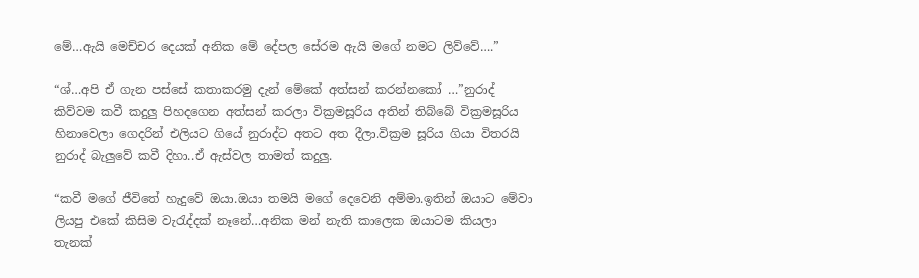මේ…ඇයි මෙච්චර දෙයක් අනික මේ දේපල සේරම ඇයි මගේ නමට ලිව්වේ….”

“ශ්…අපි ඒ ගැන පස්සේ කතාකරමු දැන් මේකේ අත්සන් කරන්නකෝ …”නුරාද් කිව්වම කවී කදුලු පිහදගෙන අත්සන් කරලා වික්‍රමසූරිය අතින් තිබ්බේ වික්‍රමසූරිය හිනාවෙලා ගෙදරින් එලියට ගියේ නුරාද්ට අතට අත දීලා.වික්‍රම සූරිය ගියා විතරයි නුරාද් බැලුවේ කවී දිහා..ඒ ඇස්වල තාමත් කදුලු.

“කවී මගේ ජීවිතේ හැදුවේ ඔයා.ඔයා තමයි මගේ දෙවෙනි අම්මා.ඉතින් ඔයාට මේවා ලියපු එකේ කිසිම වැරැද්දක් නෑනේ…අනික මන් නැති කාලෙක ඔයාටම කියලා තැනක්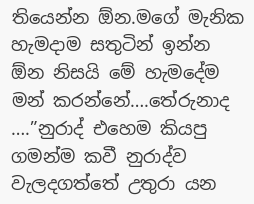තියෙන්න ඕන.මගේ මැනික හැමදාම සතුටින් ඉන්න ඕන නිසයි මේ හැමදේම මන් කරන්නේ….තේරුනාද ….”නුරාද් එහෙම කියපු ගමන්ම කවී නුරාද්ව වැලදගත්තේ උතුරා යන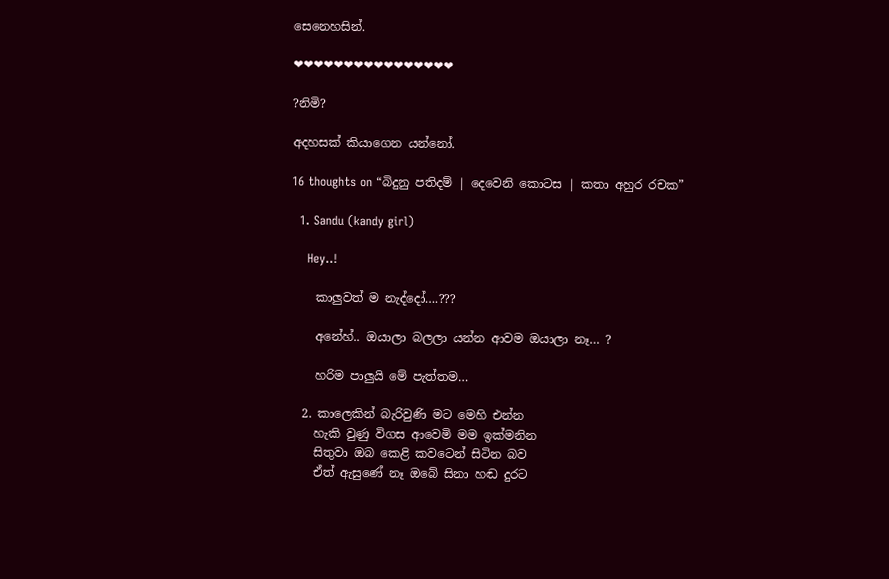සෙනෙහසින්.

❤❤❤❤❤❤❤❤❤❤❤❤❤❤❤❤

?නිමි?

අදහසක් කියාගෙන යන්නෝ.

16 thoughts on “බිදුනු පතිදම් | දෙවෙනි කොටස | කතා අහුර රචක”

  1. Sandu (kandy girl)

    Hey..!

    කාලුවත් ම නැද්දෝ….???

    අනේහ්.. ඔයාලා බලලා යන්න ආවම ඔයාලා නෑ… ?

    හරිම පාලුයි මේ පැත්තම…

  2. කාලෙකින් බැරිවුණි මට මෙහි එන්න
    හැකි වුණු විගස ආවෙමි මම ඉක්මනින
    සිතුවා ඔබ කෙළි කවටෙන් සිටින බව
    ඒත් ඇසුණේ නෑ ඔබේ සිනා හඬ දුරට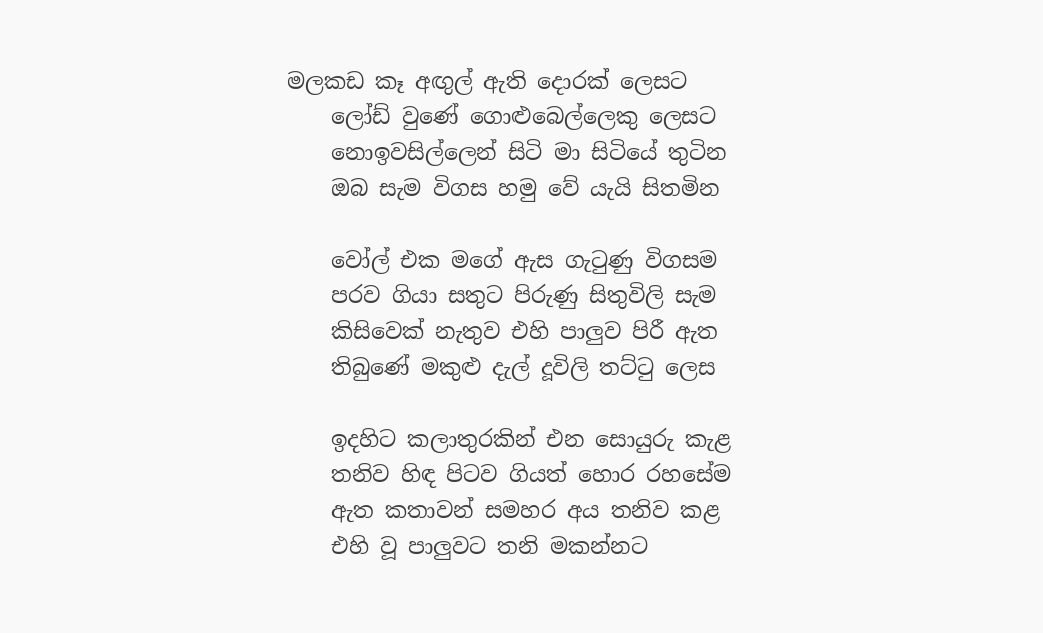මලකඩ කෑ අඟුල් ඇති දොරක් ලෙසට
    ලෝඩ් වුණේ ගොළුබෙල්ලෙකු ලෙසට
    නොඉවසිල්ලෙන් සිටි මා සිටියේ තුටින
    ඔබ සැම විගස හමු වේ යැයි සිතමින

    වෝල් එක මගේ ඇස ගැටුණු විගසම
    පරව ගියා සතුට පිරුණු සිතුවිලි සැම
    කිසිවෙක් නැතුව එහි පාලුව පිරී ඇත
    තිබුණේ මකුළු දැල් දූවිලි තට්ටු ලෙස

    ඉදහිට කලාතුරකින් එන සොයුරු කැළ
    තනිව හිඳ පිටව ගියත් හොර රහසේම
    ඇත කතාවන් සමහර අය තනිව කළ
    එහි වූ පාලුවට තනි මකන්නට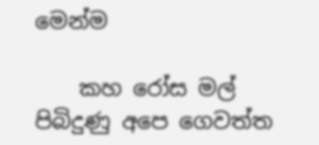මෙන්ම

    කහ රෝස මල් පිබිදුණු අපෙ ගෙවත්ත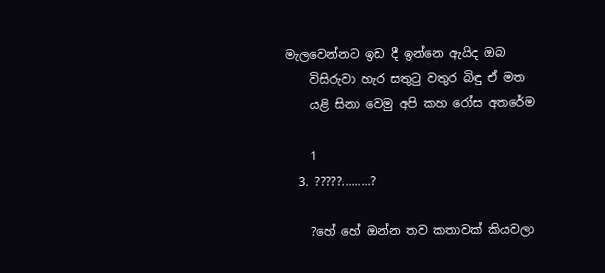මැලවෙන්නට ඉඩ දී ඉන්නෙ ඇයිද ඔබ
    විසිරුවා හැර සතුටු වතුර බිඳු ඒ මත
    යළි සිනා වෙමු අපි කහ රෝස අතරේම

    1
  3. ?????.........?

    ?හේ හේ ඔන්න තව කතාවක් කියවලා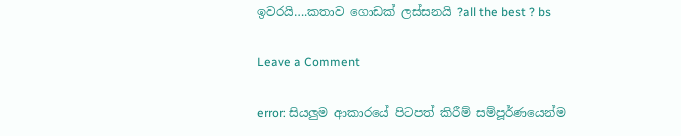ඉවරයි….කතාව ගොඩක් ලස්සනයි ?all the best ? bs

Leave a Comment

error: සියලුම ආකාරයේ පිටපත් කිරීම් සම්පූර්ණයෙන්ම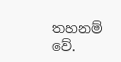තහනම් වේ.